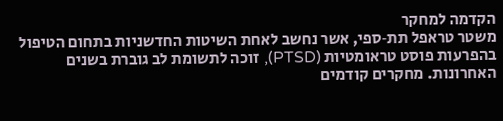הקדמה למחקר
משטר טראפל תת‑ספי, אשר נחשב לאחת השיטות החדשניות בתחום הטיפול בהפרעות פוסט טראומטיות (PTSD), זוכה לתשומת לב גוברת בשנים האחרונות. מחקרים קודמים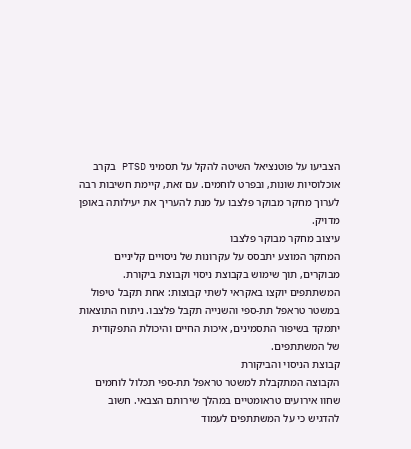הצביעו על פוטנציאל השיטה להקל על תסמיני PTSD בקרב אוכלוסיות שונות, ובפרט לוחמים. עם זאת, קיימת חשיבות רבה לערוך מחקר מבוקר פלצבו על מנת להעריך את יעילותה באופן מדויק.
עיצוב מחקר מבוקר פלצבו
המחקר המוצע יתבסס על עקרונות של ניסויים קליניים מבוקרים, תוך שימוש בקבוצת ניסוי וקבוצת ביקורת. המשתתפים יוקצו באקראי לשתי קבוצות: אחת תקבל טיפול במשטר טראפל תת‑ספי והשנייה תקבל פלצבו. ניתוח התוצאות יתמקד בשיפור התסמינים, איכות החיים והיכולת התפקודית של המשתתפים.
קבוצת הניסוי והביקורת
הקבוצה המתקבלת למשטר טראפל תת‑ספי תכלול לוחמים שחוו אירועים טראומטיים במהלך שירותם הצבאי. חשוב להדגיש כי על המשתתפים לעמוד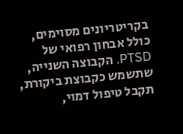בקריטריונים מסוימים, כולל אבחון רפואי של PTSD. הקבוצה השנייה, שתשמש כקבוצת ביקורת, תקבל טיפול דמוי,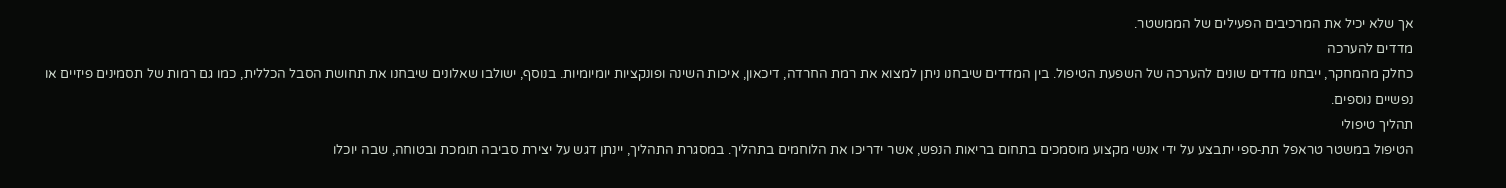אך שלא יכיל את המרכיבים הפעילים של הממשטר.
מדדים להערכה
כחלק מהמחקר, ייבחנו מדדים שונים להערכה של השפעת הטיפול. בין המדדים שיבחנו ניתן למצוא את רמת החרדה, דיכאון, איכות השינה ופונקציות יומיומיות. בנוסף, ישולבו שאלונים שיבחנו את תחושת הסבל הכללית, כמו גם רמות של תסמינים פיזיים או נפשיים נוספים.
תהליך טיפולי
הטיפול במשטר טראפל תת‑ספי יתבצע על ידי אנשי מקצוע מוסמכים בתחום בריאות הנפש, אשר ידריכו את הלוחמים בתהליך. במסגרת התהליך, יינתן דגש על יצירת סביבה תומכת ובטוחה, שבה יוכלו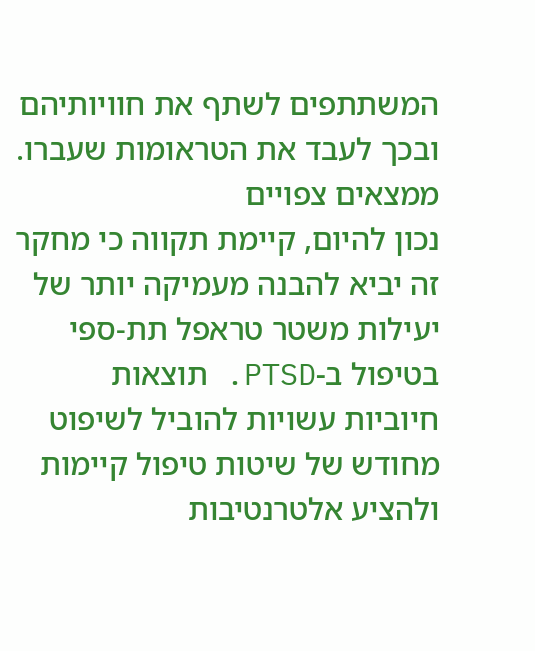המשתתפים לשתף את חוויותיהם ובכך לעבד את הטראומות שעברו.
ממצאים צפויים
נכון להיום, קיימת תקווה כי מחקר זה יביא להבנה מעמיקה יותר של יעילות משטר טראפל תת‑ספי בטיפול ב-PTSD. תוצאות חיוביות עשויות להוביל לשיפוט מחודש של שיטות טיפול קיימות ולהציע אלטרנטיבות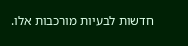חדשות לבעיות מורכבות אלו.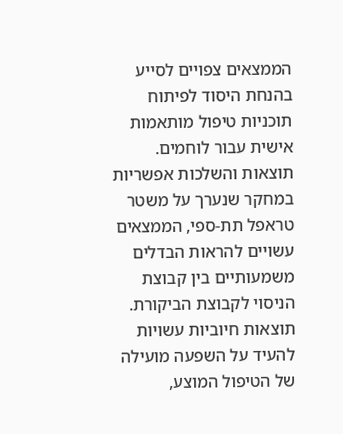הממצאים צפויים לסייע בהנחת היסוד לפיתוח תוכניות טיפול מותאמות אישית עבור לוחמים.
תוצאות והשלכות אפשריות
במחקר שנערך על משטר טראפל תת-ספי, הממצאים עשויים להראות הבדלים משמעותיים בין קבוצת הניסוי לקבוצת הביקורת. תוצאות חיוביות עשויות להעיד על השפעה מועילה של הטיפול המוצע,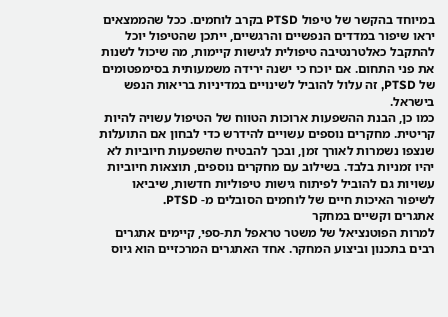במיוחד בהקשר של טיפול PTSD בקרב לוחמים. ככל שהממצאים יראו שיפור במדדים הנפשיים והרגשיים, ייתכן שהטיפול יוכל להתקבל כאלטרנטיבה טיפולית לגישות קיימות, מה שיכול לשנות את פני התחום. אם יוכח כי ישנה ירידה משמעותית בסימפטומים של PTSD, זה עלול להוביל לשינויים במדיניות בריאות הנפש בישראל.
כמו כן, הבנת ההשפעות ארוכות הטווח של הטיפול עשויה להיות קריטית. מחקרים נוספים עשויים להידרש כדי לבחון אם התועלות שנצפו נשמרות לאורך זמן, ובכך להבטיח שהשפעות חיוביות לא יהיו זמניות בלבד. בשילוב עם מחקרים נוספים, תוצאות חיוביות עשויות גם להוביל לפיתוח גישות טיפוליות חדשות, שיביאו לשיפור האיכות חיים של לוחמים הסובלים מ- PTSD.
אתגרים וקשיים במחקר
למרות הפוטנציאל של משטר טראפל תת-ספי, קיימים אתגרים רבים בתכנון וביצוע המחקר. אחד האתגרים המרכזיים הוא גיוס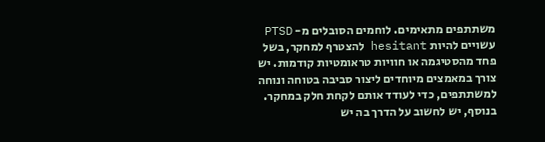משתתפים מתאימים. לוחמים הסובלים מ- PTSD עשויים להיות hesitant להצטרף למחקר, בשל פחד מהסטיגמה או חוויות טראומטיות קודמות. יש צורך במאמצים מיוחדים ליצור סביבה בטוחה ונוחה למשתתפים, כדי לעודד אותם לקחת חלק במחקר.
בנוסף, יש לחשוב על הדרך בה יש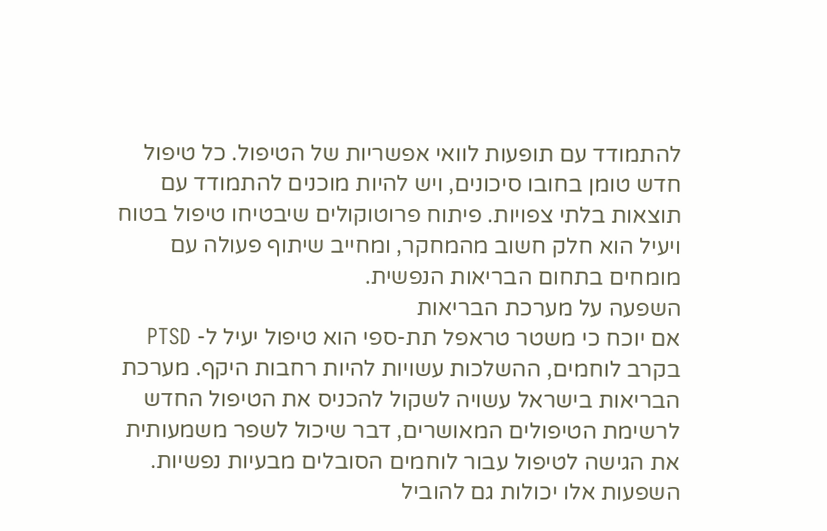להתמודד עם תופעות לוואי אפשריות של הטיפול. כל טיפול חדש טומן בחובו סיכונים, ויש להיות מוכנים להתמודד עם תוצאות בלתי צפויות. פיתוח פרוטוקולים שיבטיחו טיפול בטוח ויעיל הוא חלק חשוב מהמחקר, ומחייב שיתוף פעולה עם מומחים בתחום הבריאות הנפשית.
השפעה על מערכת הבריאות
אם יוכח כי משטר טראפל תת-ספי הוא טיפול יעיל ל- PTSD בקרב לוחמים, ההשלכות עשויות להיות רחבות היקף. מערכת הבריאות בישראל עשויה לשקול להכניס את הטיפול החדש לרשימת הטיפולים המאושרים, דבר שיכול לשפר משמעותית את הגישה לטיפול עבור לוחמים הסובלים מבעיות נפשיות. השפעות אלו יכולות גם להוביל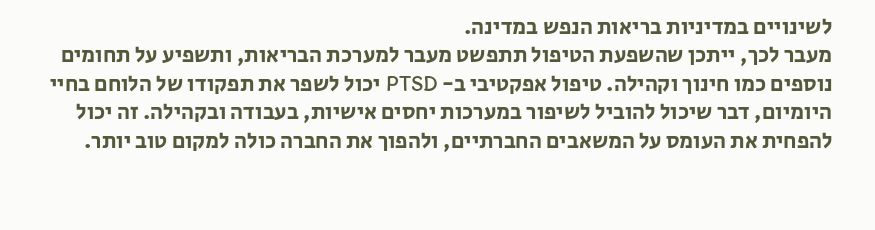לשינויים במדיניות בריאות הנפש במדינה.
מעבר לכך, ייתכן שהשפעת הטיפול תתפשט מעבר למערכת הבריאות, ותשפיע על תחומים נוספים כמו חינוך וקהילה. טיפול אפקטיבי ב- PTSD יכול לשפר את תפקודו של הלוחם בחיי היומיום, דבר שיכול להוביל לשיפור במערכות יחסים אישיות, בעבודה ובקהילה. זה יכול להפחית את העומס על המשאבים החברתיים, ולהפוך את החברה כולה למקום טוב יותר.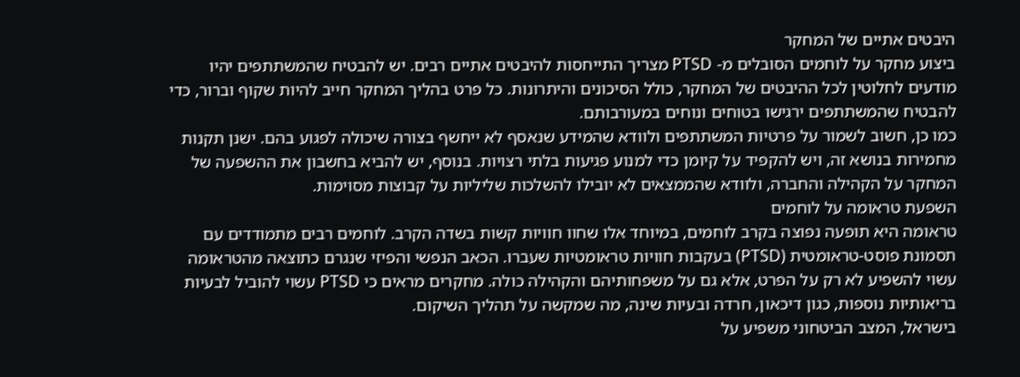היבטים אתיים של המחקר
ביצוע מחקר על לוחמים הסובלים מ- PTSD מצריך התייחסות להיבטים אתיים רבים. יש להבטיח שהמשתתפים יהיו מודעים לחלוטין לכל ההיבטים של המחקר, כולל הסיכונים והיתרונות. כל פרט בהליך המחקר חייב להיות שקוף וברור, כדי להבטיח שהמשתתפים ירגישו בטוחים ונוחים במעורבותם.
כמו כן, חשוב לשמור על פרטיות המשתתפים ולוודא שהמידע שנאסף לא ייחשף בצורה שיכולה לפגוע בהם. ישנן תקנות מחמירות בנושא זה, ויש להקפיד על קיומן כדי למנוע פגיעות בלתי רצויות. בנוסף, יש להביא בחשבון את ההשפעה של המחקר על הקהילה והחברה, ולוודא שהממצאים לא יובילו להשלכות שליליות על קבוצות מסוימות.
השפעת טראומה על לוחמים
טראומה היא תופעה נפוצה בקרב לוחמים, במיוחד אלו שחוו חוויות קשות בשדה הקרב. לוחמים רבים מתמודדים עם תסמונת פוסט-טראומטית (PTSD) בעקבות חוויות טראומטיות שעברו. הכאב הנפשי והפיזי שנגרם כתוצאה מהטראומה עשוי להשפיע לא רק על הפרט, אלא גם על משפחותיהם והקהילה כולה. מחקרים מראים כי PTSD עשוי להוביל לבעיות בריאותיות נוספות, כגון דיכאון, חרדה ובעיות שינה, מה שמקשה על תהליך השיקום.
בישראל, המצב הביטחוני משפיע על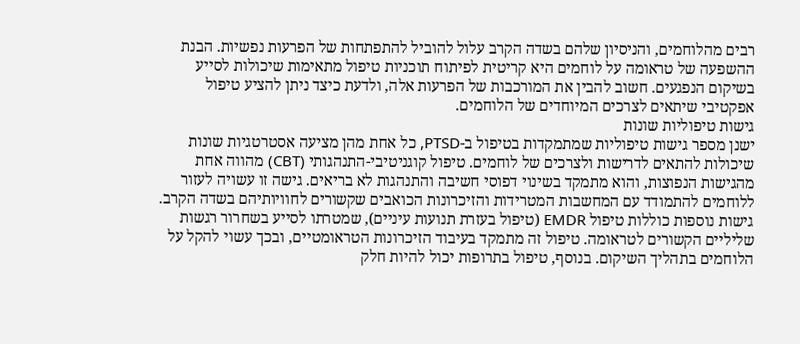רבים מהלוחמים, והניסיון שלהם בשדה הקרב עלול להוביל להתפתחות של הפרעות נפשיות. הבנת ההשפעה של טראומה על לוחמים היא קריטית לפיתוח תוכניות טיפול מתאימות שיכולות לסייע בשיקום הנפגעים. חשוב להבין את המורכבות של הפרעות אלה, ולדעת כיצד ניתן להציע טיפול אפקטיבי שיתאים לצרכים המיוחדים של הלוחמים.
גישות טיפוליות שונות
ישנן מספר גישות טיפוליות שמתמקדות בטיפול ב-PTSD, כל אחת מהן מציעה אסטרטגיות שונות שיכולות להתאים לדרישות ולצרכים של לוחמים. טיפול קוגניטיבי-התנהגותי (CBT) מהווה אחת מהגישות הנפוצות, והוא מתמקד בשינוי דפוסי חשיבה והתנהגות לא בריאים. גישה זו עשויה לעזור ללוחמים להתמודד עם המחשבות המטרידות והזיכרונות הכואבים שקשורים לחוויותיהם בשדה הקרב.
גישות נוספות כוללות טיפול EMDR (טיפול בעזרת תנועות עיניים), שמטרתו לסייע בשחרור רגשות שליליים הקשורים לטראומה. טיפול זה מתמקד בעיבוד הזיכרונות הטראומטיים, ובכך עשוי להקל על הלוחמים בתהליך השיקום. בנוסף, טיפול בתרופות יכול להיות חלק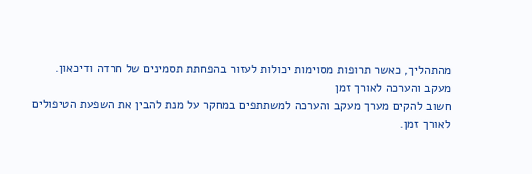מהתהליך, כאשר תרופות מסוימות יכולות לעזור בהפחתת תסמינים של חרדה ודיכאון.
מעקב והערכה לאורך זמן
חשוב להקים מערך מעקב והערכה למשתתפים במחקר על מנת להבין את השפעת הטיפולים לאורך זמן.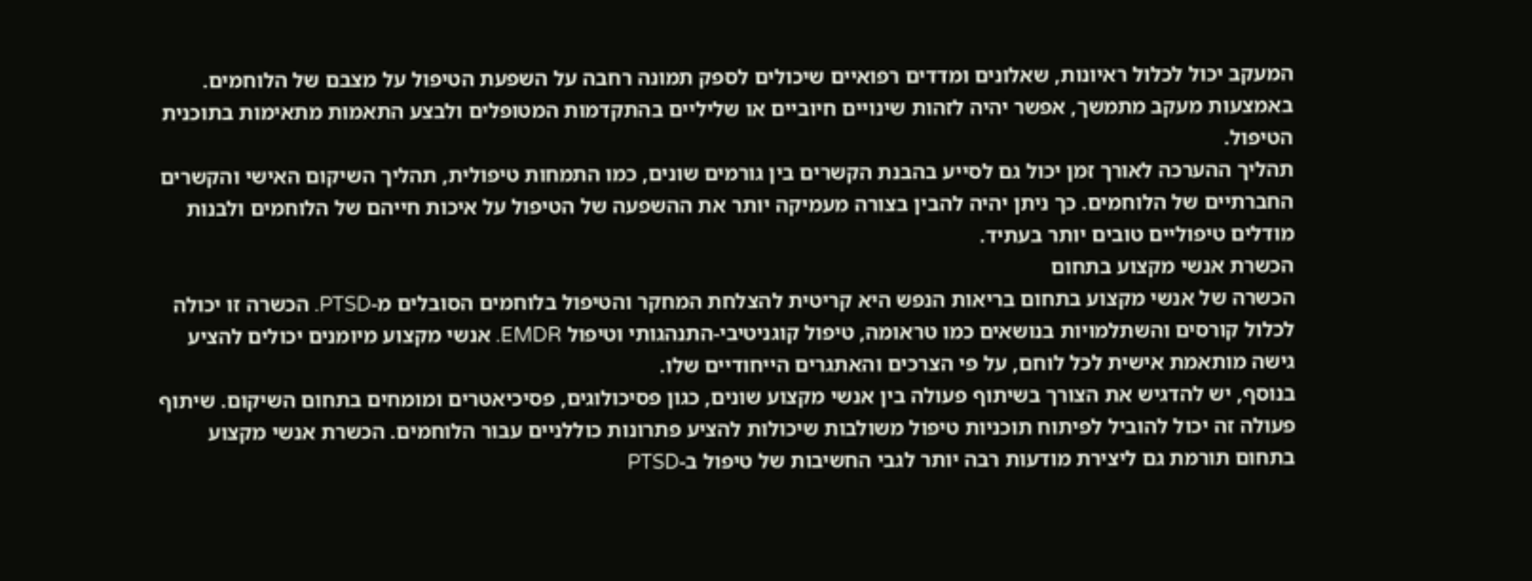המעקב יכול לכלול ראיונות, שאלונים ומדדים רפואיים שיכולים לספק תמונה רחבה על השפעת הטיפול על מצבם של הלוחמים. באמצעות מעקב מתמשך, אפשר יהיה לזהות שינויים חיוביים או שליליים בהתקדמות המטופלים ולבצע התאמות מתאימות בתוכנית הטיפול.
תהליך ההערכה לאורך זמן יכול גם לסייע בהבנת הקשרים בין גורמים שונים, כמו התמחות טיפולית, תהליך השיקום האישי והקשרים החברתיים של הלוחמים. כך ניתן יהיה להבין בצורה מעמיקה יותר את ההשפעה של הטיפול על איכות חייהם של הלוחמים ולבנות מודלים טיפוליים טובים יותר בעתיד.
הכשרת אנשי מקצוע בתחום
הכשרה של אנשי מקצוע בתחום בריאות הנפש היא קריטית להצלחת המחקר והטיפול בלוחמים הסובלים מ-PTSD. הכשרה זו יכולה לכלול קורסים והשתלמויות בנושאים כמו טראומה, טיפול קוגניטיבי-התנהגותי וטיפול EMDR. אנשי מקצוע מיומנים יכולים להציע גישה מותאמת אישית לכל לוחם, על פי הצרכים והאתגרים הייחודיים שלו.
בנוסף, יש להדגיש את הצורך בשיתוף פעולה בין אנשי מקצוע שונים, כגון פסיכולוגים, פסיכיאטרים ומומחים בתחום השיקום. שיתוף פעולה זה יכול להוביל לפיתוח תוכניות טיפול משולבות שיכולות להציע פתרונות כוללניים עבור הלוחמים. הכשרת אנשי מקצוע בתחום תורמת גם ליצירת מודעות רבה יותר לגבי החשיבות של טיפול ב-PTSD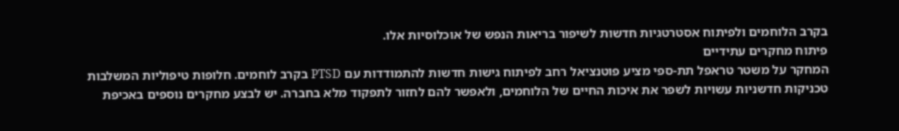בקרב הלוחמים ולפיתוח אסטרטגיות חדשות לשיפור בריאות הנפש של אוכלוסיות אלו.
פיתוח מחקרים עתידיים
המחקר על משטר טראפל תת‑ספי מציע פוטנציאל רחב לפיתוח גישות חדשות להתמודדות עם PTSD בקרב לוחמים. חלופות טיפוליות המשלבות טכניקות חדשניות עשויות לשפר את איכות החיים של הלוחמים, ולאפשר להם לחזור לתפקוד מלא בחברה. יש לבצע מחקרים נוספים באכיפת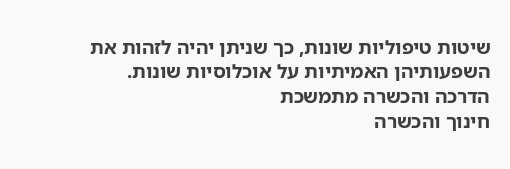שיטות טיפוליות שונות, כך שניתן יהיה לזהות את השפעותיהן האמיתיות על אוכלוסיות שונות.
הדרכה והכשרה מתמשכת
חינוך והכשרה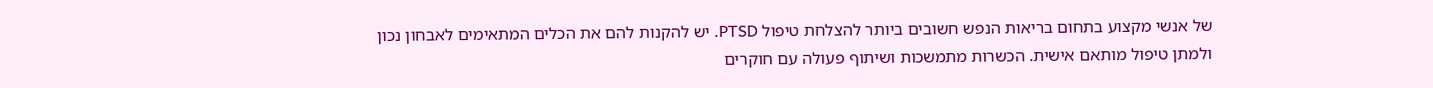של אנשי מקצוע בתחום בריאות הנפש חשובים ביותר להצלחת טיפול PTSD. יש להקנות להם את הכלים המתאימים לאבחון נכון ולמתן טיפול מותאם אישית. הכשרות מתמשכות ושיתוף פעולה עם חוקרים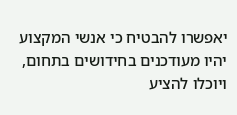יאפשרו להבטיח כי אנשי המקצוע יהיו מעודכנים בחידושים בתחום, ויוכלו להציע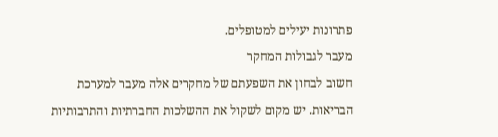פתרונות יעילים למטופלים.
מעבר לגבולות המחקר
חשוב לבחון את השפעתם של מחקרים אלה מעבר למערכת הבריאות. יש מקום לשקול את ההשלכות החברתיות והתרבותיות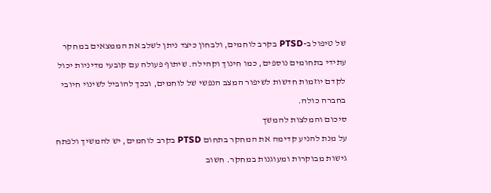של טיפול ב-PTSD בקרב לוחמים, ולבחון כיצד ניתן לשלב את הממצאים במחקר עתידי בתחומים נוספים, כמו חינוך וקהילה. שיתוף פעולה עם קובעי מדיניות יכול לקדם יוזמות חדשות לשיפור המצב הנפשי של לוחמים, ובכך להוביל לשינוי חיובי בחברה כולה.
סיכום והמלצות להמשך
על מנת להניע קדימה את המחקר בתחום PTSD בקרב לוחמים, יש להמשיך ולפתח גישות מבוקרות ומעוגנות במחקר. חשוב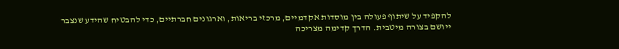להקפיד על שיתוף פעולה בין מוסדות אקדמיים, מרכזי בריאות, וארגונים חברתיים, כדי להבטיח שהידע שנצבר ייושם בצורה מיטבית. הדרך קדימה מצריכה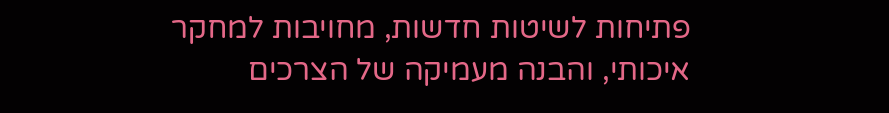פתיחות לשיטות חדשות, מחויבות למחקר איכותי, והבנה מעמיקה של הצרכים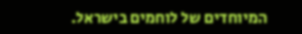המיוחדים של לוחמים בישראל.